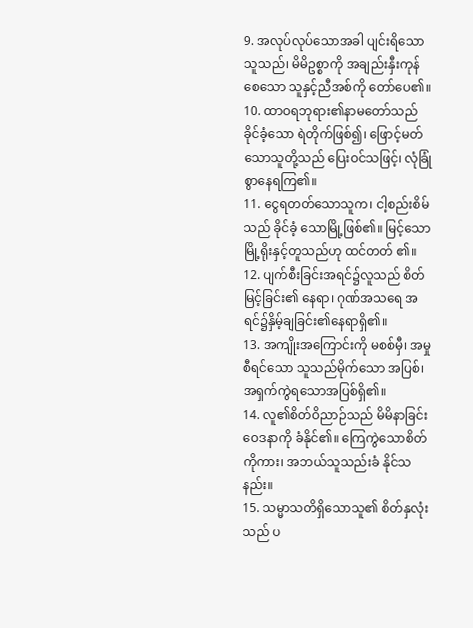9. အလုပ်လုပ်သောအခါ ပျင်းရိသောသူသည်၊ မိမိဥစ္စာကို အချည်းနှီးကုန်စေသော သူနှင့်ညီအစ်ကို တော်ပေ၏။
10. ထာဝရဘုရား၏နာမတော်သည် ခိုင်ခံ့သော ရဲတိုက်ဖြစ်၍၊ ဖြောင့်မတ်သောသူတို့သည် ပြေးဝင်သဖြင့်၊ လုံခြုံစွာနေရကြ၏။
11. ငွေရတတ်သောသူက၊ ငါ့စည်းစိမ်သည် ခိုင်ခံ့ သောမြို့ဖြစ်၏။ မြင့်သောမြို့ရိုးနှင့်တူသည်ဟု ထင်တတ် ၏။
12. ပျက်စီးခြင်းအရင်၌လူသည် စိတ်မြင့်ခြင်း၏ နေရာ၊ ဂုဏ်အသရေ အရင်၌နှိမ့်ချခြင်း၏နေရာရှိ၏။
13. အကျိုးအကြောင်းကို မစစ်မှီ၊ အမှုစီရင်သော သူသည်မိုက်သော အပြစ်၊ အရှက်ကွဲရသောအပြစ်ရှိ၏။
14. လူ၏စိတ်ဝိညာဉ်သည် မိမိနာခြင်းဝေဒနာကို ခံနိုင်၏။ ကြေကွဲသောစိတ်ကိုကား၊ အဘယ်သူသည်းခံ နိုင်သနည်း။
15. သမ္မာသတိရှိသောသူ၏ စိတ်နှလုံးသည် ပ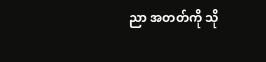ညာ အတတ်ကို သို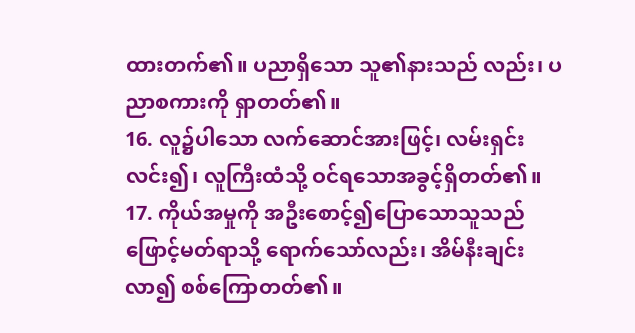ထားတက်၏။ ပညာရှိသော သူ၏နားသည် လည်း၊ ပညာစကားကို ရှာတတ်၏။
16. လူ၌ပါသော လက်ဆောင်အားဖြင့်၊ လမ်းရှင်း လင်း၍၊ လူကြီးထံသို့ ဝင်ရသောအခွင့်ရှိတတ်၏။
17. ကိုယ်အမှုကို အဦးစောင့်၍ပြောသောသူသည် ဖြောင့်မတ်ရာသို့ ရောက်သော်လည်း၊ အိမ်နီးချင်းလာ၍ စစ်ကြောတတ်၏။